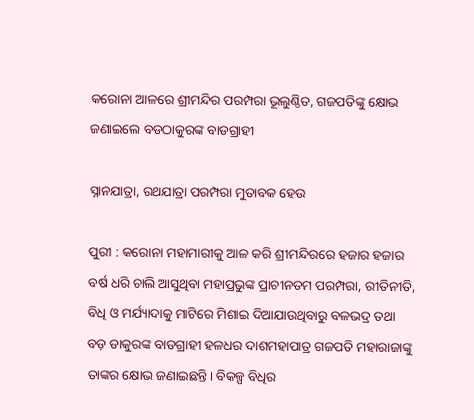କ‌ରୋନା ଆଳରେ ଶ୍ରୀମନ୍ଦିର ପରମ୍ପରା ଭୂଲୁଣ୍ଠିତ, ଗଜପତିଙ୍କୁ କ୍ଷୋଭ ଜଣାଇଲେ ବଡଠାକୁରଙ୍କ ବାଡଗ୍ରାହୀ

ସ୍ନାନଯାତ୍ରା, ରଥଯାତ୍ରା ପରମ୍ପରା ମୁତାବକ ହେଉ

ପୁରୀ : କରୋନା ମହାମାରୀକୁ ଆଳ କରି ଶ୍ରୀମନ୍ଦିରରେ ହଜାର ହଜାର ବର୍ଷ ଧରି ଚାଲି ଆସୁଥିବା ମହାପ୍ରଭୁଙ୍କ ପ୍ରାଚୀନତମ ପରମ୍ପରା, ରୀତିନୀତି, ବିଧି ଓ ମର୍ଯ୍ୟାଦାକୁ ମାଟିରେ ମିଶାଇ ‌ଦିଆଯାଉଥିବାରୁ ବଳଭଦ୍ର ତଥା ବଡ଼ ଡାକୁରଙ୍କ ବାଡଗ୍ରାହୀ ହଳଧର ଦାଶମହାପାତ୍ର ଗଜପତି ମହାରାଜାଙ୍କୁ ତାଙ୍କର କ୍ଷୋଭ ଜଣାଇଛନ୍ତି। ‌ବିକଳ୍ପ ବିଧିର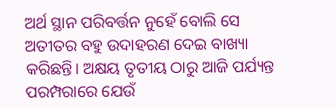ଅର୍ଥ ସ୍ଥାନ ପରିବର୍ତ୍ତନ ନୁହେଁ ବୋଲି ସେ ଅତୀତର ବହୁ ଉଦାହରଣ ଦେଇ ବାଖ୍ୟା କରିଛନ୍ତି। ଅକ୍ଷୟ ତୃତୀୟ ଠାରୁ ଆଜି ପର୍ଯ୍ୟନ୍ତ ପରମ୍ପରା‌ରେ ଯେଉଁ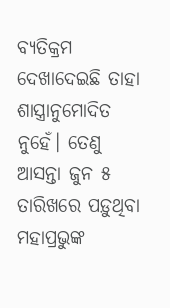ବ୍ୟତିକ୍ରମ ଦେଖାଦେଇଛି ତାହା ଶାସ୍ତ୍ରାନୁମୋଦିତ ନୁହେଁ। ତେଣୁ ଆସନ୍ତା ଜୁନ ୫ ତାରିଖରେ ପଡ଼ୁଥିବା ମହାପ୍ରଭୁଙ୍କ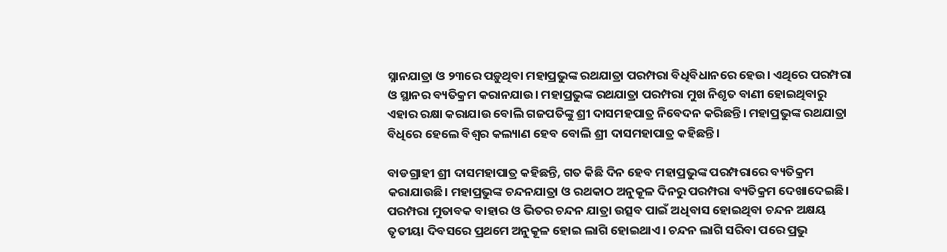ସ୍ନାନଯାତ୍ରା ଓ ୨୩ରେ ପଡ଼ୁଥିବା ମହାପ୍ରଭୁଙ୍କ ରଥଯାତ୍ରା ପରମ୍ପରା ବିଧିବିଧାନରେ ହେଉ। ଏଥିରେ ପରମ୍ପରା ଓ ସ୍ଥାନର ବ୍ୟତିକ୍ରମ କରାନଯାଉ। ମହାପ୍ରଭୁଙ୍କ ରଥଯାତ୍ରା ପରମ୍ପରା ମୁଖ ନିଶୃତ ବାଣୀ ହୋଇଥିବାରୁ ଏହାର ରକ୍ଷା କରାଯାଉ ବୋଲି ଗଜପତିଙ୍କୁ ଶ୍ରୀ ଦାସମହପାତ୍ର ନିବେଦନ କରିଛନ୍ତି। ମହାପ୍ରଭୁଙ୍କ ରଥଯାତ୍ରା ବିଧିରେ ହେଲେ ବିଶ୍ବର କଲ୍ୟାଣ ହେବ ବୋଲି ଶ୍ରୀ ଦାସମହାପାତ୍ର କହିଛନ୍ତି।

ବାଡଗ୍ରାହୀ ଶ୍ରୀ ଦାସମହାପାତ୍ର କହିଛନ୍ତି, ଗତ କିଛି ଦିନ ହେବ ମହାପ୍ରଭୁଙ୍କ ପରମ୍ପରା‌ରେ ବ୍ୟତିକ୍ରମ କରାଯାଉଛି। ମହାପ୍ରଭୁଙ୍କ ଚନ୍ଦନଯାତ୍ରା ଓ ରଥକାଠ ଅନୁକୂଳ ଦିନରୁ ପରମ୍ପରା ବ୍ୟତିକ୍ରମ ଦେଖାଦେଇଛି। ପରମ୍ପରା ମୁତାବକ ବାହାର ଓ ଭିତର ଚନ୍ଦନ ଯାତ୍ରା ଉତ୍ସବ ପାଇଁ ଅଧିବାସ ହୋଇଥିବ‌ା ଚନ୍ଦନ ଅକ୍ଷୟ ତୃତୀୟା ଦିବସରେ ପ୍ରଥମେ ଅନୁକୂଳ ‌ହୋଇ ଲାଗି ‌ହୋଇଥା‌ଏ। ଚନ୍ଦନ ଲାଗି ସରିବ‌ା ପରେ ପ୍ରଭୁ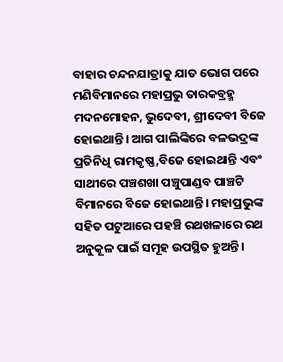ବାହାର ଚନ୍ଦନଯାତ୍ରାକୁ ଯାତ ଭୋଗ ପରେ ମଣିବିମାନରେ ମହାପ୍ରଭୁ ତାରକବ୍ରହ୍ମ ମଦନମୋହନ, ଭୁଦେବୀ, ଶ୍ରୀଦେବୀ ବିଜେ ହୋଇଥାନ୍ତି। ଆଗ ପାଲିଙ୍କିରେ ବଳଭଦ୍ରଙ୍କ ପ୍ରତିନିଧି ରାମକୃଷ୍ଣ,ବିଜେ ହୋଇଥାନ୍ତି ଏବଂ ସାଥୀରେ ପଞ୍ଚଶଖା ପଞ୍ଚୁପାଣ୍ଡବ ପାଞ୍ଚଟି ବିମାନରେ ବିଜେ ହୋଇଥାନ୍ତି। ମହାପ୍ରଭୁଙ୍କ ସହିତ ପଟୁଆରେ ପହଞ୍ଚି ରଥଖଳାରେ ରଥ ଅନୁକୂଳ ପାଇଁ ସମୂହ ଉପସ୍ଥିତ ହୁଅନ୍ତି।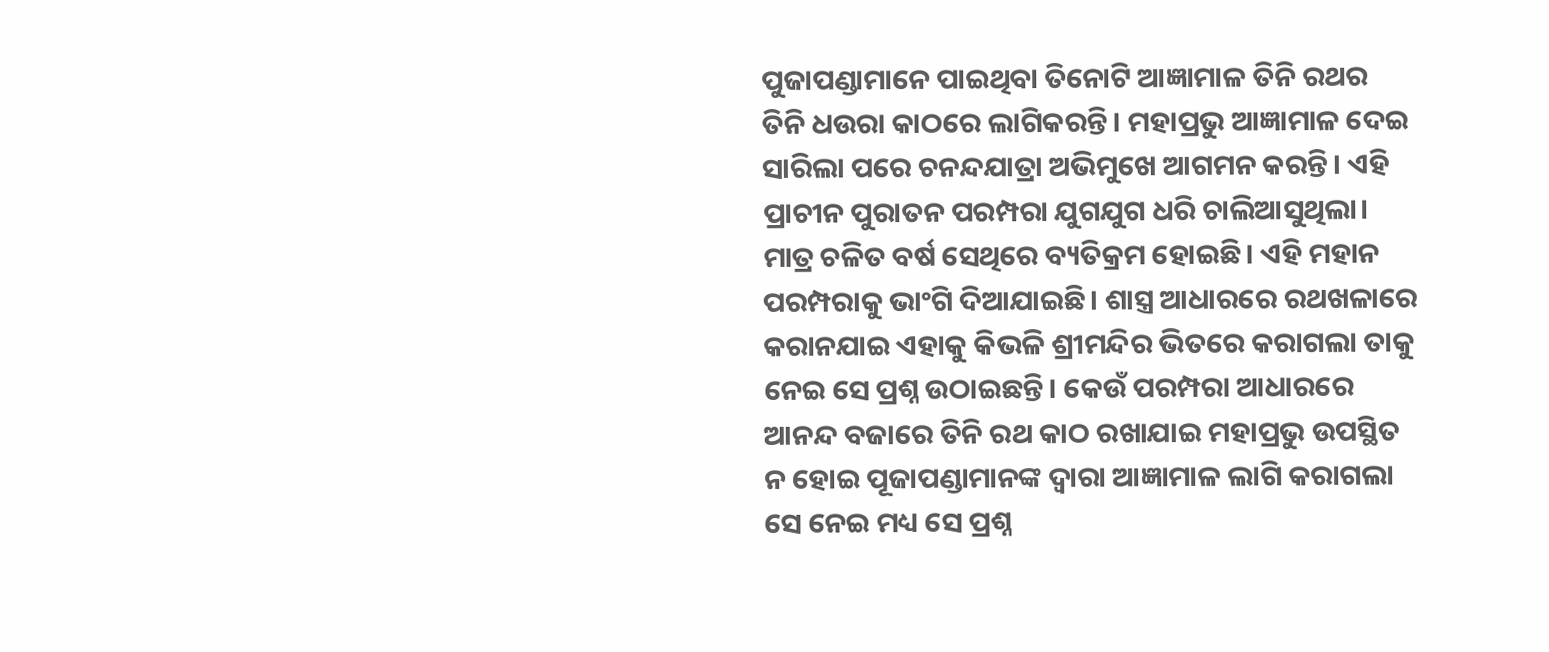ପୁଜାପଣ୍ଡାମାନେ ପାଇଥିବା ତିନୋଟି ଆଜ୍ଞାମାଳ ତିନି ରଥର ତିନି ଧଉରା କାଠରେ ଲାଗିକରନ୍ତି। ମହାପ୍ରଭୁ ଆଜ୍ଞାମାଳ ଦେଇ ସାରିଲା ପରେ ଚନନ୍ଦଯାତ୍ରା ଅଭିମୁଖେ ଆଗମନ କରନ୍ତି। ଏହି ପ୍ରାଚୀନ ପୁରାତନ ପରମ୍ପରା ଯୁଗଯୁଗ ଧରି ଚାଲିଆସୁଥିଲା। ମାତ୍ର ଚଳିତ ବର୍ଷ ସେଥିରେ ବ୍ୟତିକ୍ରମ ହୋଇଛି। ଏହି ମହାନ ପରମ୍ପରାକୁ ଭାଂଗି ଦିଆଯାଇଛି। ଶାସ୍ତ୍ର ଆଧାରରେ ରଥଖଳାରେ କରାନଯାଇ ଏହାକୁ କିଭଳି ଶ୍ରୀମନ୍ଦିର ଭିତରେ କରାଗଲା ତାକୁ ନେଇ ସେ ପ୍ରଶ୍ନ ଉଠାଇଛନ୍ତି। କେଉଁ ପରମ୍ପରା‌ ଆଧାରରେ ଆନନ୍ଦ ବଜାରେ ତିନି ରଥ କାଠ ରଖାଯାଇ ମହାପ୍ରଭୁ ଉପସ୍ଥିତ ନ ହୋଇ ପୂଜାପଣ୍ଡାମାନଙ୍କ ଦ୍ବାରା ଆଜ୍ଞାମାଳ ଲାଗି କରାଗଲା ସେ ନେଇ ମଧ୍ୟ ସେ ପ୍ରଶ୍ନ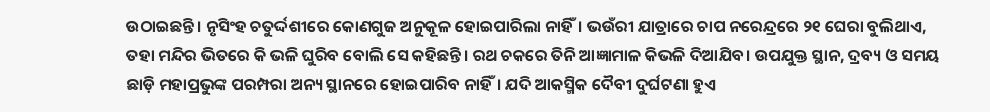ଉଠାଇଛନ୍ତି। ନୃସିଂହ ଚତୁର୍ଦ୍ଦଶୀରେ କୋଣଗୁଜ ଅନୁକୂଳ ହୋଇପାରିଲା ନାହିଁ। ଭଉଁରୀ ଯାତ୍ରାରେ ଚାପ ନ‌ରେନ୍ଦ୍ରରେ ୨୧ ଘେରା ବୁଲିଥାଏ, ତହା ମନ୍ଦିର ଭିତରେ କି ଭଳି ଘୁରିବ ବୋଲି ସେ କହିଛନ୍ତି। ରଥ ଚକରେ ତିନି ଆଜ୍ଞ‌ାମାଳ କିଭଳି ଦିଆଯିବ। ଉପଯୁକ୍ତ ସ୍ଥାନ, ଦ୍ରବ୍ୟ ଓ ସମୟ ଛାଡ଼ି ମହାପ୍ରଭୁଙ୍କ ପରମ୍ପରା ଅନ୍ୟ ସ୍ଥାନରେ ହୋଇପାରିବ ନାହିଁ। ଯଦି ଆକସ୍ମିକ ଦୈବୀ ଦୁର୍ଘଟଣା ହୁଏ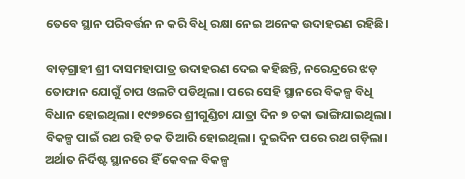ତେବେ ସ୍ଥାନ ପରିବର୍ତ୍ତନ ନ କରି ବିଧି ରକ୍ଷା ନେଇ ଅନେକ ଉଦାହରଣ ରହିଛି।

ବାଡ଼ଗ୍ରାହୀ ଶ୍ରୀ ଦାସମହାପାତ୍ର ଉଦାହରଣ ଦେଇ କହିଛନ୍ତି, ନରେନ୍ଦ୍ରରେ ଝଡ଼ ତୋଫାନ ‌ଯୋଗୁଁ ଚାପ ଓଲଟି ପଡିଥିଲା। ପରେ ସେହି ସ୍ଥାନରେ ବିକଳ୍ପ ବିଧି ବିଧାନ ହୋଇଥିଲା। ୧୯୭୭ରେ ଶ୍ରୀଗୁଣ୍ଡିଚା ଯାତ୍ରା ଦିନ ୭ ଚକା ଭାଙ୍ଗିଯାଇଥିଲା। ବିକଳ୍ପ ପାଇଁ ରଥ ରହି ଚକ ତିଆରି ହୋଇଥିଲା। ଦୁଇଦିନ ପରେ ରଥ ଗଡ଼ିଲା। ଅର୍ଥାତ ନିର୍ଦିଷ୍ଟ ସ୍ଥାନରେ ହିଁ କେବଳ ବିକଳ୍ପ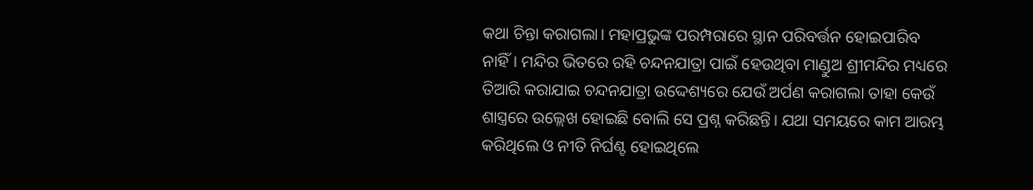କଥା ଚିନ୍ତା କରାଗଲା। ମହାପ୍ରଭୁଙ୍କ ପରମ୍ପରାରେ ସ୍ଥାନ ପରିବର୍ତ୍ତନ ହୋଇପାରିବ ନାହିଁ। ମନ୍ଦିର ଭିତରେ ରହି ଚନ୍ଦନଯାତ୍ରା ପାଇଁ ହେଉଥିବା ମାଣ୍ଡୁଅ ଶ୍ରୀମନ୍ଦିର ମଧ୍ୟରେ ତିଆରି କରା‌ଯାଇ ଚନ୍ଦନଯାତ୍ରା ଉଦ୍ଦେଶ୍ୟରେ ଯେଉଁ ଅର୍ପଣ କରାଗଲା ତାହା କେଉଁ ଶାସ୍ତ୍ରରେ ଉ‌ଲ୍ଲେଖ ହୋଇଛି ବୋଲି ସେ ପ୍ରଶ୍ନ କରିଛନ୍ତି। ଯଥା ସମୟରେ କାମ ଆରମ୍ଭ କରିଥିଲେ ଓ ନୀତି ନିର୍ଘଣ୍ଟ ହୋଇଥିଲେ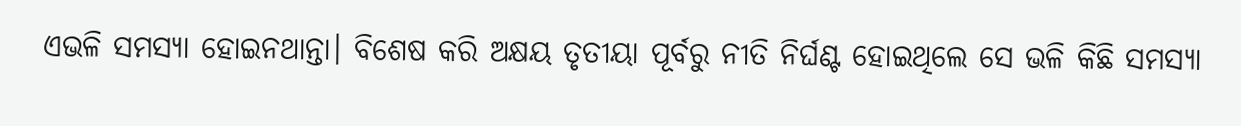ଏଭଳି ସମସ୍ୟା ହୋଇନଥାନ୍ତା। ବିଶେଷ କରି ଅକ୍ଷୟ ତୃତୀୟା ପୂର୍ବରୁ ନୀତି ନିର୍ଘଣ୍ଟ ହୋଇଥିଲେ ସେ ଭଳି କିଛି ସମସ୍ୟା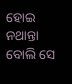ହୋଇ ନଥାନ୍ତା ବୋଲି ସେ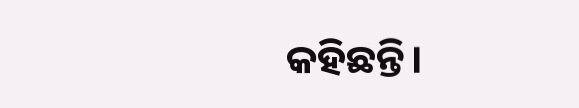କହିଛନ୍ତି।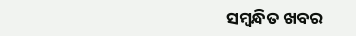ସମ୍ବନ୍ଧିତ ଖବର